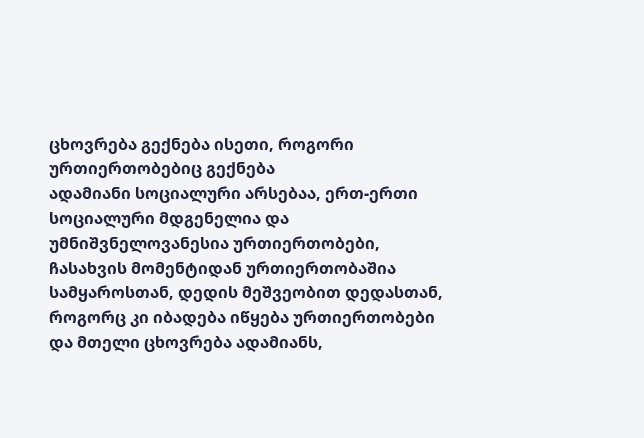ცხოვრება გექნება ისეთი, როგორი ურთიერთობებიც გექნება
ადამიანი სოციალური არსებაა, ერთ-ერთი სოციალური მდგენელია და უმნიშვნელოვანესია ურთიერთობები, ჩასახვის მომენტიდან ურთიერთობაშია სამყაროსთან, დედის მეშვეობით დედასთან, როგორც კი იბადება იწყება ურთიერთობები და მთელი ცხოვრება ადამიანს,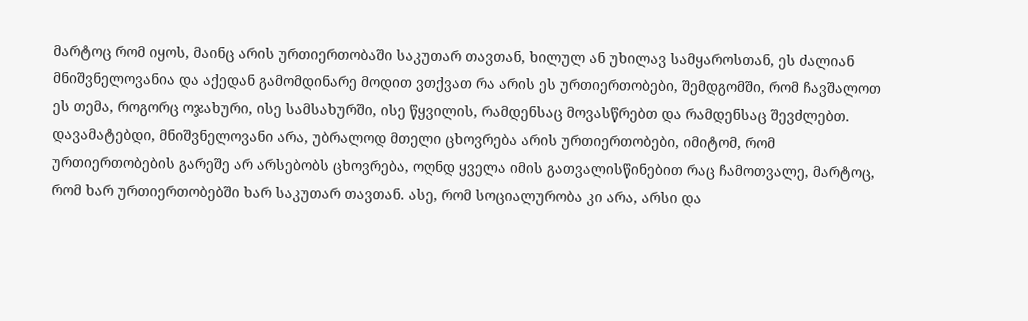მარტოც რომ იყოს, მაინც არის ურთიერთობაში საკუთარ თავთან, ხილულ ან უხილავ სამყაროსთან, ეს ძალიან მნიშვნელოვანია და აქედან გამომდინარე მოდით ვთქვათ რა არის ეს ურთიერთობები, შემდგომში, რომ ჩავშალოთ ეს თემა, როგორც ოჯახური, ისე სამსახურში, ისე წყვილის, რამდენსაც მოვასწრებთ და რამდენსაც შევძლებთ.
დავამატებდი, მნიშვნელოვანი არა, უბრალოდ მთელი ცხოვრება არის ურთიერთობები, იმიტომ, რომ ურთიერთობების გარეშე არ არსებობს ცხოვრება, ოღნდ ყველა იმის გათვალისწინებით რაც ჩამოთვალე, მარტოც, რომ ხარ ურთიერთობებში ხარ საკუთარ თავთან. ასე, რომ სოციალურობა კი არა, არსი და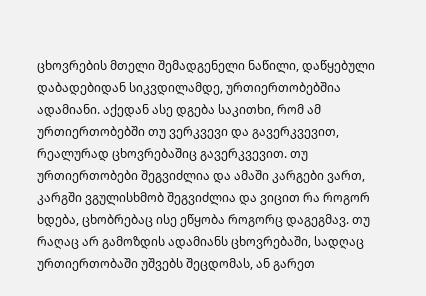ცხოვრების მთელი შემადგენელი ნაწილი, დაწყებული დაბადებიდან სიკვდილამდე, ურთიერთობებშია ადამიანი. აქედან ასე დგება საკითხი, რომ ამ ურთიერთობებში თუ ვერკვევი და გავერკვევით, რეალურად ცხოვრებაშიც გავერკვევით. თუ ურთიერთობები შეგვიძლია და ამაში კარგები ვართ, კარგში ვგულისხმობ შეგვიძლია და ვიცით რა როგორ ხდება, ცხობრებაც ისე ეწყობა როგორც დაგეგმავ. თუ რაღაც არ გამოზდის ადამიანს ცხოვრებაში, სადღაც ურთიერთობაში უშვებს შეცდომას, ან გარეთ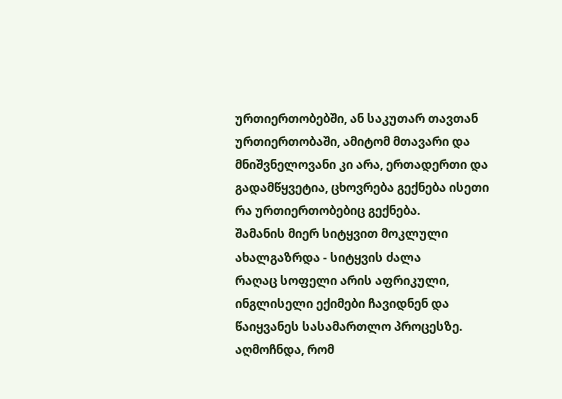ურთიერთობებში, ან საკუთარ თავთან ურთიერთობაში, ამიტომ მთავარი და მნიშვნელოვანი კი არა, ერთადერთი და გადამწყვეტია, ცხოვრება გექნება ისეთი რა ურთიერთობებიც გექნება.
შამანის მიერ სიტყვით მოკლული ახალგაზრდა - სიტყვის ძალა
რაღაც სოფელი არის აფრიკული, ინგლისელი ექიმები ჩავიდნენ და წაიყვანეს სასამართლო პროცესზე. აღმოჩნდა, რომ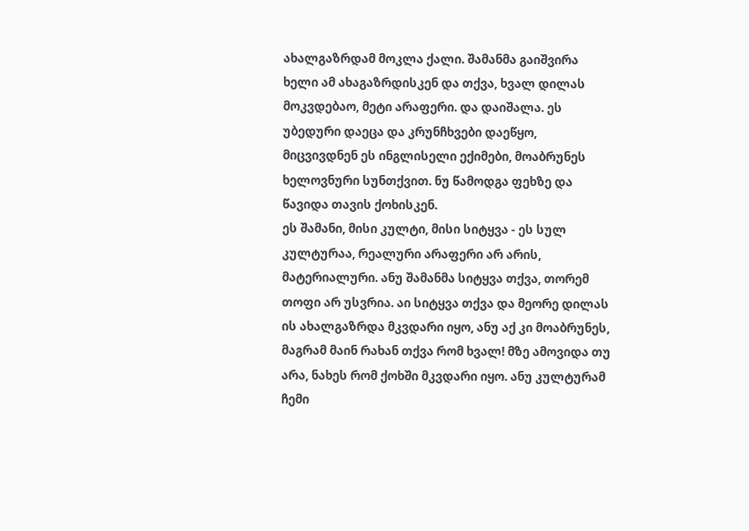ახალგაზრდამ მოკლა ქალი. შამანმა გაიშვირა ხელი ამ ახაგაზრდისკენ და თქვა, ხვალ დილას მოკვდებაო, მეტი არაფერი. და დაიშალა. ეს უბედური დაეცა და კრუნჩხვები დაეწყო, მიცვივდნენ ეს ინგლისელი ექიმები, მოაბრუნეს ხელოვნური სუნთქვით. ნუ წამოდგა ფეხზე და წავიდა თავის ქოხისკენ.
ეს შამანი, მისი კულტი, მისი სიტყვა - ეს სულ კულტურაა, რეალური არაფერი არ არის, მატერიალური. ანუ შამანმა სიტყვა თქვა, თორემ თოფი არ უსვრია. აი სიტყვა თქვა და მეორე დილას ის ახალგაზრდა მკვდარი იყო, ანუ აქ კი მოაბრუნეს, მაგრამ მაინ რახან თქვა რომ ხვალ! მზე ამოვიდა თუ არა, ნახეს რომ ქოხში მკვდარი იყო. ანუ კულტურამ ჩემი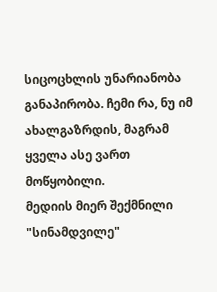სიცოცხლის უნარიანობა განაპირობა. ჩემი რა, ნუ იმ ახალგაზრდის, მაგრამ ყველა ასე ვართ მოწყობილი.
მედიის მიერ შექმნილი "სინამდვილე"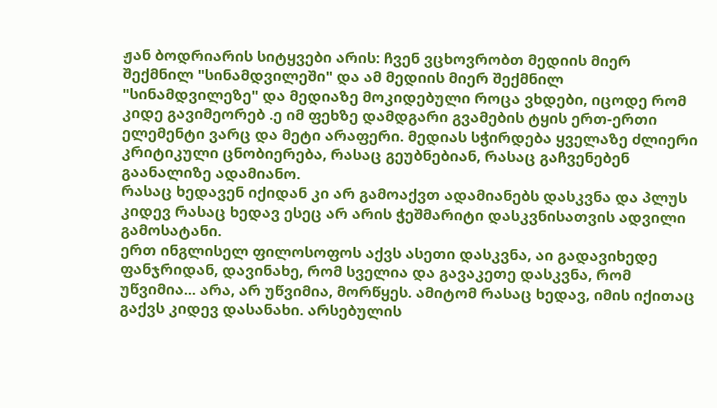ჟან ბოდრიარის სიტყვები არის: ჩვენ ვცხოვრობთ მედიის მიერ შექმნილ "სინამდვილეში" და ამ მედიის მიერ შექმნილ "სინამდვილეზე" და მედიაზე მოკიდებული როცა ვხდები, იცოდე რომ კიდე გავიმეორებ .ე იმ ფეხზე დამდგარი გვამების ტყის ერთ-ერთი ელემენტი ვარც და მეტი არაფერი. მედიას სჭირდება ყველაზე ძლიერი კრიტიკული ცნობიერება, რასაც გეუბნებიან, რასაც გაჩვენებენ გაანალიზე ადამიანო.
რასაც ხედავენ იქიდან კი არ გამოაქვთ ადამიანებს დასკვნა და პლუს კიდევ რასაც ხედავ ესეც არ არის ჭეშმარიტი დასკვნისათვის ადვილი გამოსატანი.
ერთ ინგლისელ ფილოსოფოს აქვს ასეთი დასკვნა, აი გადავიხედე ფანჯრიდან, დავინახე, რომ სველია და გავაკეთე დასკვნა, რომ უწვიმია... არა, არ უწვიმია, მორწყეს. ამიტომ რასაც ხედავ, იმის იქითაც გაქვს კიდევ დასანახი. არსებულის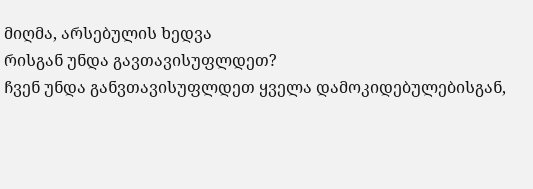მიღმა, არსებულის ხედვა
რისგან უნდა გავთავისუფლდეთ?
ჩვენ უნდა განვთავისუფლდეთ ყველა დამოკიდებულებისგან,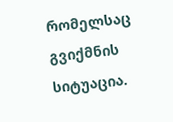რომელსაც გვიქმნის სიტუაცია.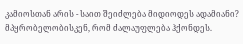კამიოსთან არის - საით შეიძლება მიდიოდეს ადამიანი? მპყრობელობისკენ, რომ ძალაუფლება ჰქონდეს.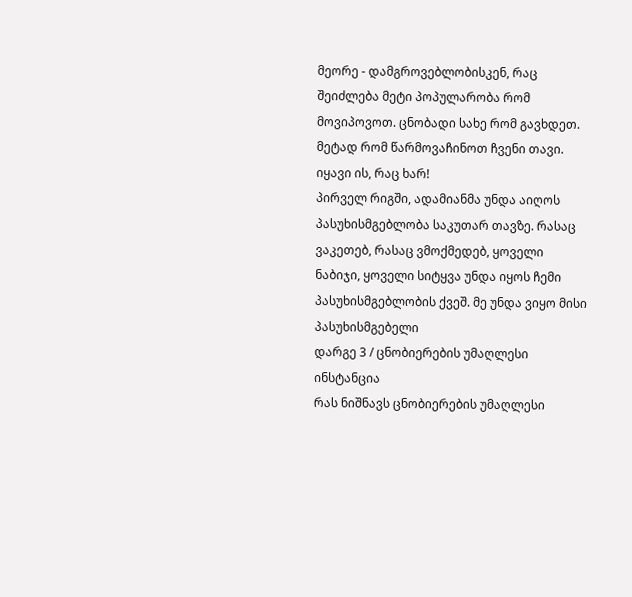მეორე - დამგროვებლობისკენ, რაც შეიძლება მეტი პოპულარობა რომ მოვიპოვოთ. ცნობადი სახე რომ გავხდეთ. მეტად რომ წარმოვაჩინოთ ჩვენი თავი. იყავი ის, რაც ხარ!
პირველ რიგში, ადამიანმა უნდა აიღოს პასუხისმგებლობა საკუთარ თავზე. რასაც ვაკეთებ, რასაც ვმოქმედებ, ყოველი ნაბიჯი, ყოველი სიტყვა უნდა იყოს ჩემი პასუხისმგებლობის ქვეშ. მე უნდა ვიყო მისი პასუხისმგებელი
დარგე 3 / ცნობიერების უმაღლესი ინსტანცია
რას ნიშნავს ცნობიერების უმაღლესი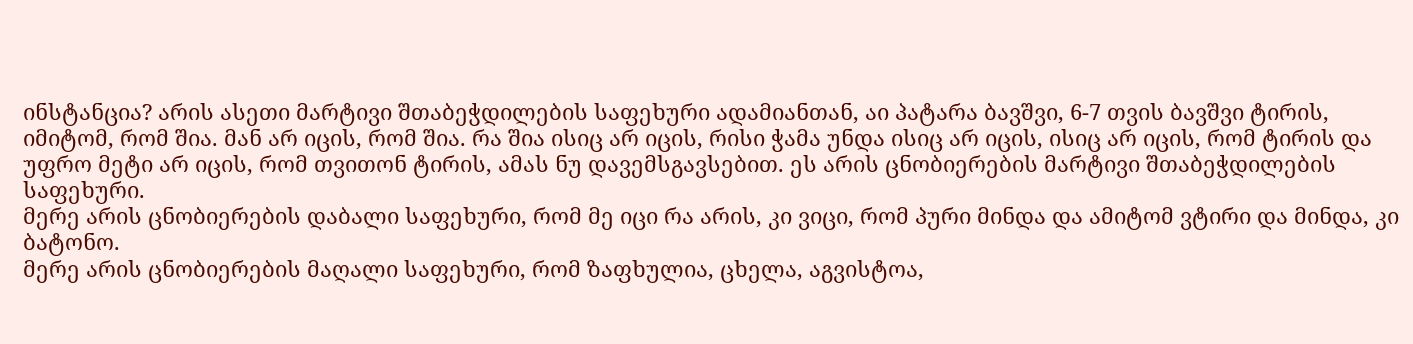ინსტანცია? არის ასეთი მარტივი შთაბეჭდილების საფეხური ადამიანთან, აი პატარა ბავშვი, 6-7 თვის ბავშვი ტირის, იმიტომ, რომ შია. მან არ იცის, რომ შია. რა შია ისიც არ იცის, რისი ჭამა უნდა ისიც არ იცის, ისიც არ იცის, რომ ტირის და უფრო მეტი არ იცის, რომ თვითონ ტირის, ამას ნუ დავემსგავსებით. ეს არის ცნობიერების მარტივი შთაბეჭდილების საფეხური.
მერე არის ცნობიერების დაბალი საფეხური, რომ მე იცი რა არის, კი ვიცი, რომ პური მინდა და ამიტომ ვტირი და მინდა, კი ბატონო.
მერე არის ცნობიერების მაღალი საფეხური, რომ ზაფხულია, ცხელა, აგვისტოა,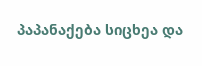პაპანაქება სიცხეა და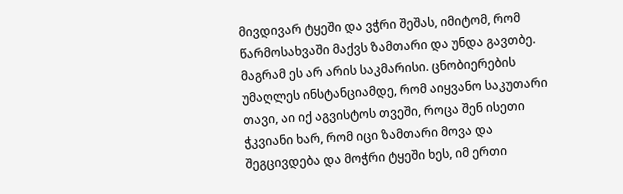მივდივარ ტყეში და ვჭრი შეშას, იმიტომ, რომ წარმოსახვაში მაქვს ზამთარი და უნდა გავთბე. მაგრამ ეს არ არის საკმარისი. ცნობიერების უმაღლეს ინსტანციამდე, რომ აიყვანო საკუთარი თავი, აი იქ აგვისტოს თვეში, როცა შენ ისეთი ჭკვიანი ხარ, რომ იცი ზამთარი მოვა და შეგცივდება და მოჭრი ტყეში ხეს, იმ ერთი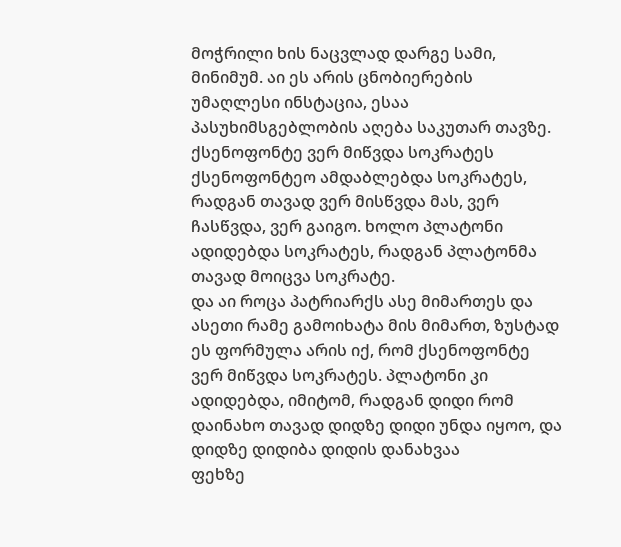მოჭრილი ხის ნაცვლად დარგე სამი, მინიმუმ. აი ეს არის ცნობიერების უმაღლესი ინსტაცია, ესაა პასუხიმსგებლობის აღება საკუთარ თავზე.
ქსენოფონტე ვერ მიწვდა სოკრატეს
ქსენოფონტეო ამდაბლებდა სოკრატეს, რადგან თავად ვერ მისწვდა მას, ვერ ჩასწვდა, ვერ გაიგო. ხოლო პლატონი ადიდებდა სოკრატეს, რადგან პლატონმა თავად მოიცვა სოკრატე.
და აი როცა პატრიარქს ასე მიმართეს და ასეთი რამე გამოიხატა მის მიმართ, ზუსტად ეს ფორმულა არის იქ, რომ ქსენოფონტე ვერ მიწვდა სოკრატეს. პლატონი კი ადიდებდა, იმიტომ, რადგან დიდი რომ დაინახო თავად დიდზე დიდი უნდა იყოო, და დიდზე დიდიბა დიდის დანახვაა
ფეხზე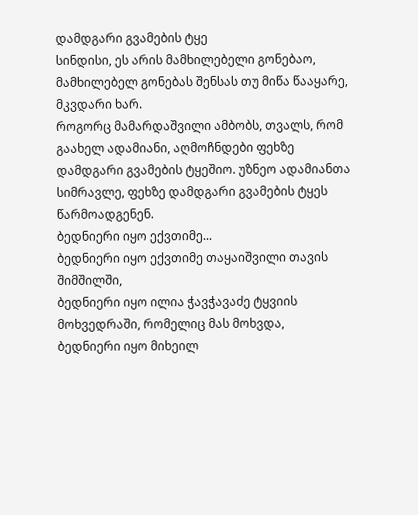დამდგარი გვამების ტყე
სინდისი, ეს არის მამხილებელი გონებაო, მამხილებელ გონებას შენსას თუ მიწა წააყარე, მკვდარი ხარ.
როგორც მამარდაშვილი ამბობს, თვალს, რომ გაახელ ადამიანი, აღმოჩნდები ფეხზე დამდგარი გვამების ტყეშიო. უზნეო ადამიანთა სიმრავლე, ფეხზე დამდგარი გვამების ტყეს წარმოადგენენ.
ბედნიერი იყო ექვთიმე...
ბედნიერი იყო ექვთიმე თაყაიშვილი თავის შიმშილში,
ბედნიერი იყო ილია ჭავჭავაძე ტყვიის მოხვედრაში, რომელიც მას მოხვდა,
ბედნიერი იყო მიხეილ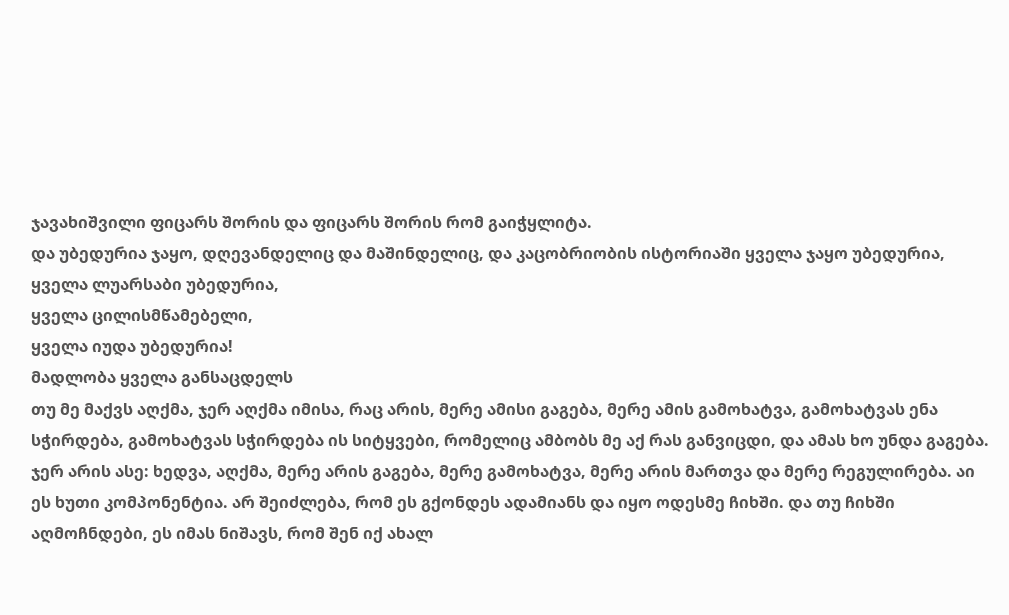ჯავახიშვილი ფიცარს შორის და ფიცარს შორის რომ გაიჭყლიტა.
და უბედურია ჯაყო, დღევანდელიც და მაშინდელიც, და კაცობრიობის ისტორიაში ყველა ჯაყო უბედურია,
ყველა ლუარსაბი უბედურია,
ყველა ცილისმწამებელი,
ყველა იუდა უბედურია!
მადლობა ყველა განსაცდელს
თუ მე მაქვს აღქმა, ჯერ აღქმა იმისა, რაც არის, მერე ამისი გაგება, მერე ამის გამოხატვა, გამოხატვას ენა სჭირდება, გამოხატვას სჭირდება ის სიტყვები, რომელიც ამბობს მე აქ რას განვიცდი, და ამას ხო უნდა გაგება. ჯერ არის ასე: ხედვა, აღქმა, მერე არის გაგება, მერე გამოხატვა, მერე არის მართვა და მერე რეგულირება. აი ეს ხუთი კომპონენტია. არ შეიძლება, რომ ეს გქონდეს ადამიანს და იყო ოდესმე ჩიხში. და თუ ჩიხში აღმოჩნდები, ეს იმას ნიშავს, რომ შენ იქ ახალ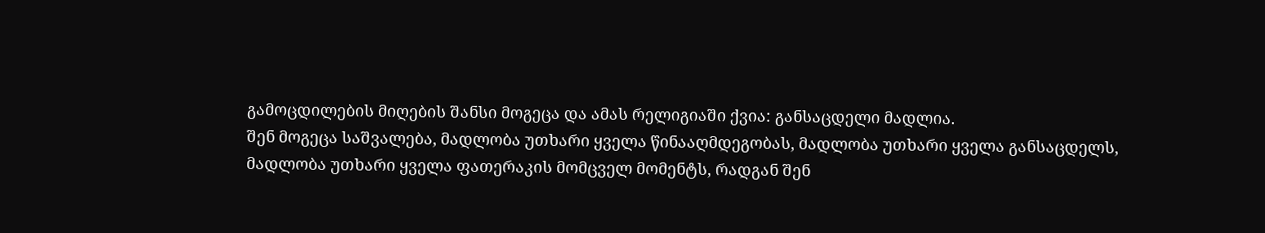გამოცდილების მიღების შანსი მოგეცა და ამას რელიგიაში ქვია: განსაცდელი მადლია.
შენ მოგეცა საშვალება, მადლობა უთხარი ყველა წინააღმდეგობას, მადლობა უთხარი ყველა განსაცდელს, მადლობა უთხარი ყველა ფათერაკის მომცველ მომენტს, რადგან შენ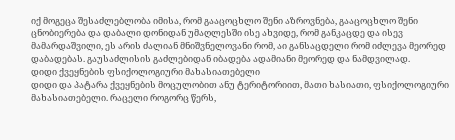იქ მოგეცა შესაძლებლობა იმისა, რომ გააცოცხლო შენი აზროვნება, გააცოცხლო შენი ცნობიერება და დაბალი დონიდან უმაღლესში ისე ახვიდე, რომ განკაცდე და ისევ მამარდაშვილი, ეს არის ძალიან მნიშვნელოვანი რომ, აი განსაცდელი რომ იძლევა მეორედ დაბადებას. გაუსაძლისის გაძლებიდან იბადება ადამიანი მეორედ და ნამდვილად.
დიდი ქვეყნების ფსიქოლოგიური მახასიათებელი
დიდი და პატარა ქვეყნების მოცულობით ანუ ტერიტორიით, მათი ხასიათი, ფსიქოლოგიური მახასიათებელი. რაცელი როგორც წერს,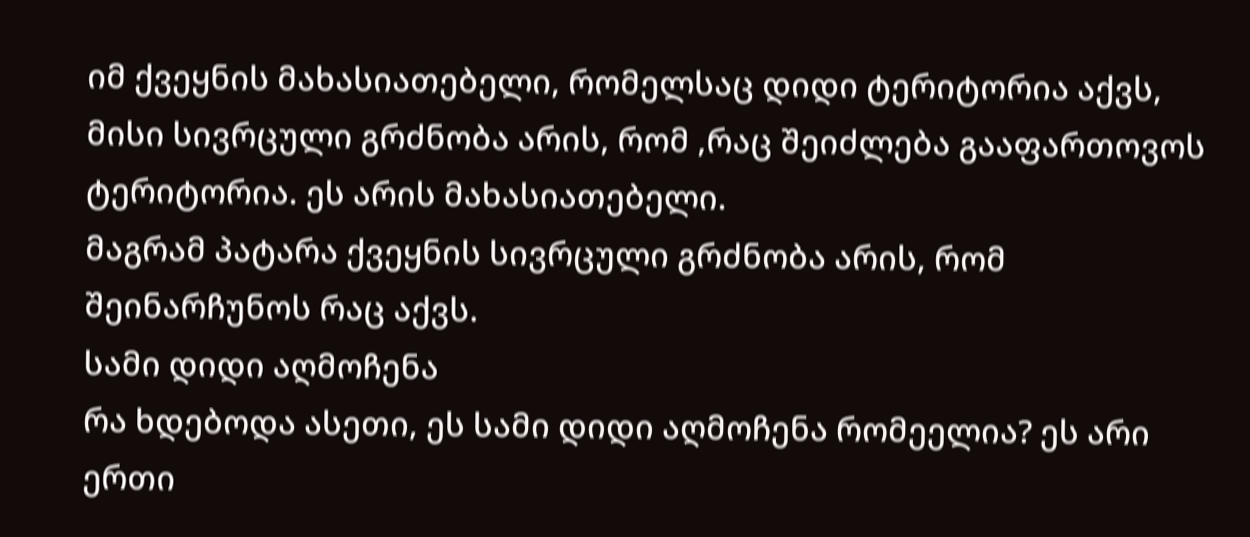იმ ქვეყნის მახასიათებელი, რომელსაც დიდი ტერიტორია აქვს, მისი სივრცული გრძნობა არის, რომ ,რაც შეიძლება გააფართოვოს ტერიტორია. ეს არის მახასიათებელი.
მაგრამ პატარა ქვეყნის სივრცული გრძნობა არის, რომ შეინარჩუნოს რაც აქვს.
სამი დიდი აღმოჩენა
რა ხდებოდა ასეთი, ეს სამი დიდი აღმოჩენა რომეელია? ეს არი ერთი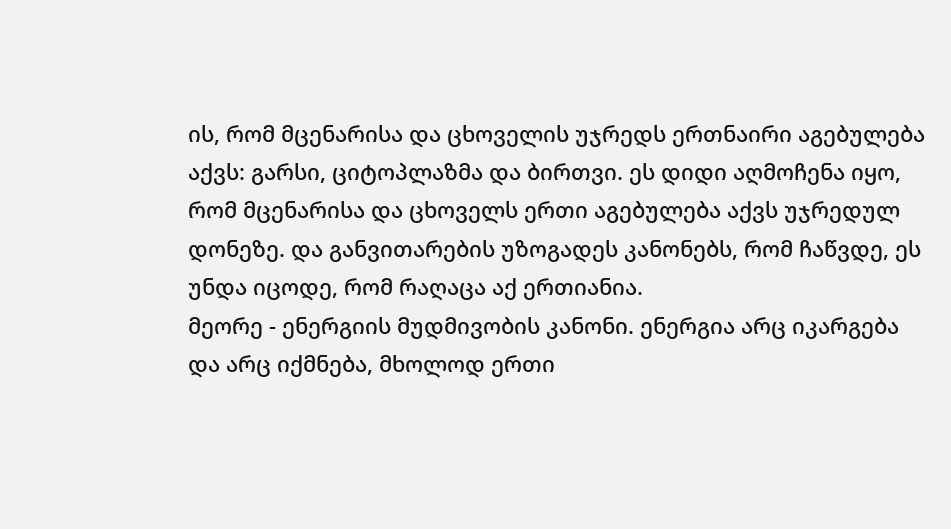ის, რომ მცენარისა და ცხოველის უჯრედს ერთნაირი აგებულება აქვს: გარსი, ციტოპლაზმა და ბირთვი. ეს დიდი აღმოჩენა იყო, რომ მცენარისა და ცხოველს ერთი აგებულება აქვს უჯრედულ დონეზე. და განვითარების უზოგადეს კანონებს, რომ ჩაწვდე, ეს უნდა იცოდე, რომ რაღაცა აქ ერთიანია.
მეორე - ენერგიის მუდმივობის კანონი. ენერგია არც იკარგება და არც იქმნება, მხოლოდ ერთი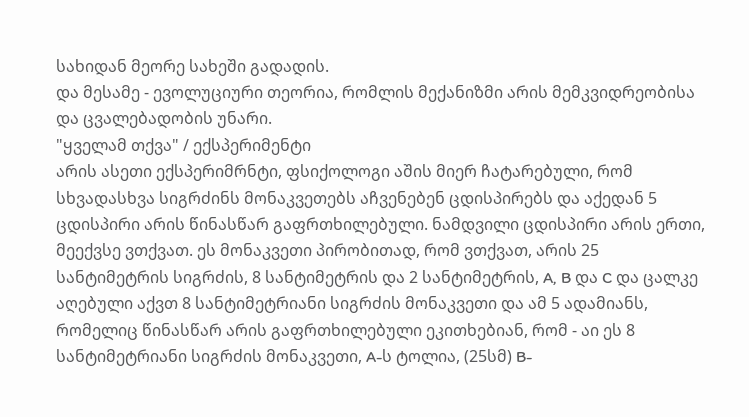სახიდან მეორე სახეში გადადის.
და მესამე - ევოლუციური თეორია, რომლის მექანიზმი არის მემკვიდრეობისა და ცვალებადობის უნარი.
"ყველამ თქვა" / ექსპერიმენტი
არის ასეთი ექსპერიმრნტი, ფსიქოლოგი აშის მიერ ჩატარებული, რომ სხვადასხვა სიგრძინს მონაკვეთებს აჩვენებენ ცდისპირებს და აქედან 5 ცდისპირი არის წინასწარ გაფრთხილებული. ნამდვილი ცდისპირი არის ერთი, მეექვსე ვთქვათ. ეს მონაკვეთი პირობითად, რომ ვთქვათ, არის 25 სანტიმეტრის სიგრძის, 8 სანტიმეტრის და 2 სანტიმეტრის, A, B და C და ცალკე აღებული აქვთ 8 სანტიმეტრიანი სიგრძის მონაკვეთი და ამ 5 ადამიანს, რომელიც წინასწარ არის გაფრთხილებული ეკითხებიან, რომ - აი ეს 8 სანტიმეტრიანი სიგრძის მონაკვეთი, A-ს ტოლია, (25სმ) B-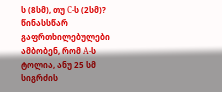ს (8სმ), თუ C-ს (2სმ)? წინასსწარ გაფრთხილებულები ამბობენ, რომ A-ს ტოლია, ანუ 25 სმ სიგრძის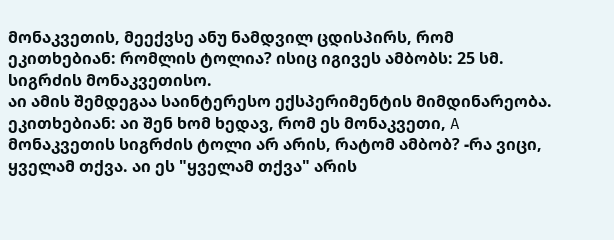მონაკვეთის, მეექვსე ანუ ნამდვილ ცდისპირს, რომ ეკითხებიან: რომლის ტოლია? ისიც იგივეს ამბობს: 25 სმ. სიგრძის მონაკვეთისო.
აი ამის შემდეგაა საინტერესო ექსპერიმენტის მიმდინარეობა. ეკითხებიან: აი შენ ხომ ხედავ, რომ ეს მონაკვეთი, A მონაკვეთის სიგრძის ტოლი არ არის, რატომ ამბობ? -რა ვიცი, ყველამ თქვა. აი ეს "ყველამ თქვა" არის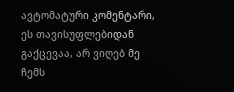ავტომატური კომენტარი, ეს თავისუფლებიდან გაქცევაა, არ ვიღებ მე ჩემს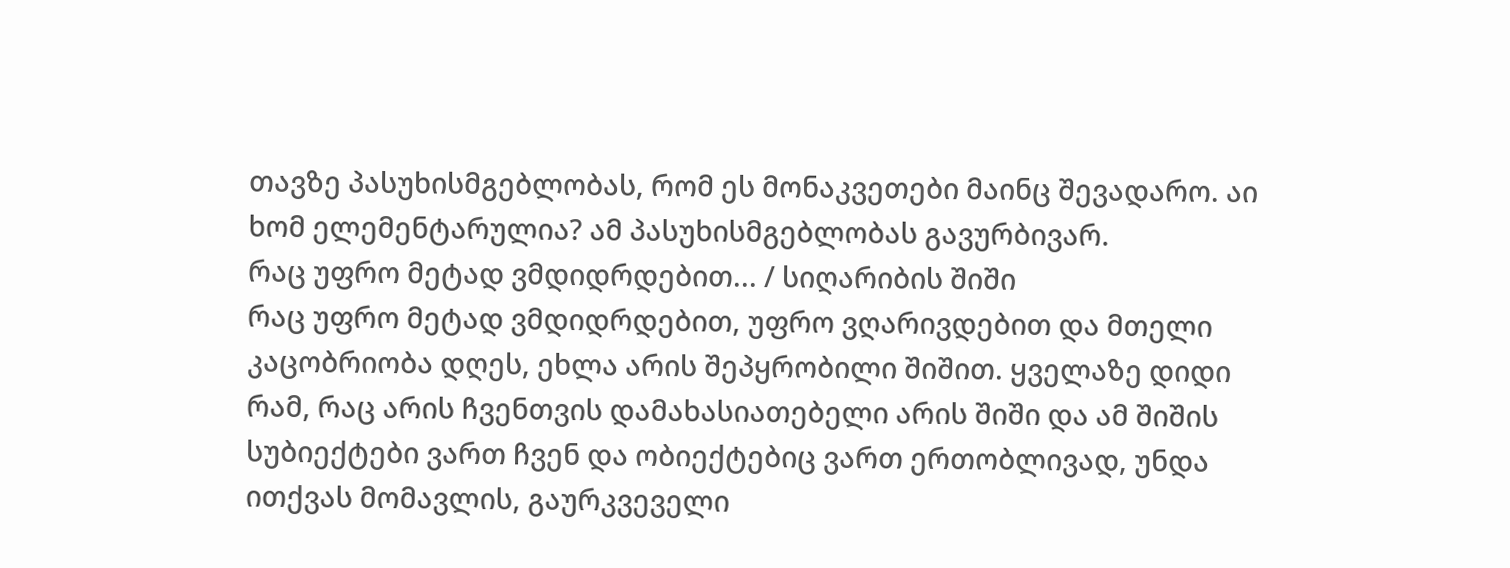თავზე პასუხისმგებლობას, რომ ეს მონაკვეთები მაინც შევადარო. აი ხომ ელემენტარულია? ამ პასუხისმგებლობას გავურბივარ.
რაც უფრო მეტად ვმდიდრდებით... / სიღარიბის შიში
რაც უფრო მეტად ვმდიდრდებით, უფრო ვღარივდებით და მთელი კაცობრიობა დღეს, ეხლა არის შეპყრობილი შიშით. ყველაზე დიდი რამ, რაც არის ჩვენთვის დამახასიათებელი არის შიში და ამ შიშის სუბიექტები ვართ ჩვენ და ობიექტებიც ვართ ერთობლივად, უნდა ითქვას მომავლის, გაურკვეველი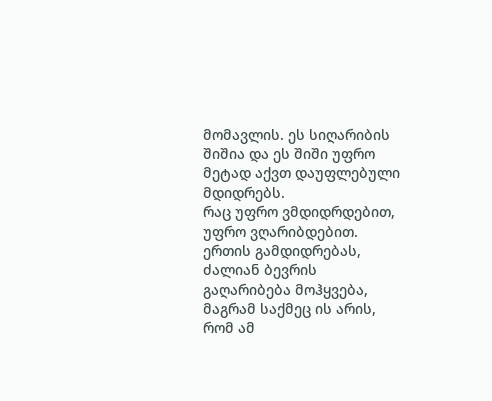მომავლის. ეს სიღარიბის შიშია და ეს შიში უფრო მეტად აქვთ დაუფლებული მდიდრებს.
რაც უფრო ვმდიდრდებით, უფრო ვღარიბდებით. ერთის გამდიდრებას, ძალიან ბევრის გაღარიბება მოჰყვება, მაგრამ საქმეც ის არის, რომ ამ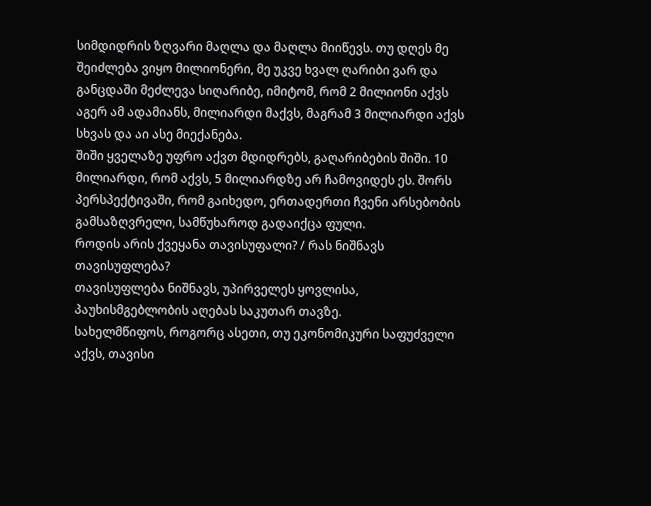სიმდიდრის ზღვარი მაღლა და მაღლა მიიწევს. თუ დღეს მე შეიძლება ვიყო მილიონერი, მე უკვე ხვალ ღარიბი ვარ და განცდაში მეძლევა სიღარიბე, იმიტომ, რომ 2 მილიონი აქვს აგერ ამ ადამიანს, მილიარდი მაქვს, მაგრამ 3 მილიარდი აქვს სხვას და აი ასე მიექანება.
შიში ყველაზე უფრო აქვთ მდიდრებს, გაღარიბების შიში. 10 მილიარდი, რომ აქვს, 5 მილიარდზე არ ჩამოვიდეს ეს. შორს პერსპექტივაში, რომ გაიხედო, ერთადერთი ჩვენი არსებობის გამსაზღვრელი, სამწუხაროდ გადაიქცა ფული.
როდის არის ქვეყანა თავისუფალი? / რას ნიშნავს თავისუფლება?
თავისუფლება ნიშნავს, უპირველეს ყოვლისა, პაუხისმგებლობის აღებას საკუთარ თავზე.
სახელმწიფოს, როგორც ასეთი, თუ ეკონომიკური საფუძველი აქვს, თავისი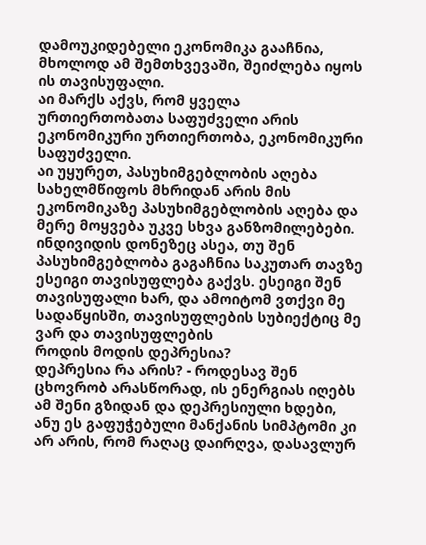დამოუკიდებელი ეკონომიკა გააჩნია, მხოლოდ ამ შემთხვევაში, შეიძლება იყოს ის თავისუფალი.
აი მარქს აქვს, რომ ყველა ურთიერთობათა საფუძველი არის ეკონომიკური ურთიერთობა, ეკონომიკური საფუძველი.
აი უყურეთ, პასუხიმგებლობის აღება სახელმწიფოს მხრიდან არის მის ეკონომიკაზე პასუხიმგებლობის აღება და მერე მოყვება უკვე სხვა განზომილებები.
ინდივიდის დონეზეც ასეა, თუ შენ პასუხიმგებლობა გაგაჩნია საკუთარ თავზე ესეიგი თავისუფლება გაქვს. ესეიგი შენ თავისუფალი ხარ, და ამოიტომ ვთქვი მე სადაწყისში, თავისუფლების სუბიექტიც მე ვარ და თავისუფლების
როდის მოდის დეპრესია?
დეპრესია რა არის? - როდესავ შენ ცხოვრობ არასწორად, ის ენერგიას იღებს ამ შენი გზიდან და დეპრესიული ხდები, ანუ ეს გაფუჭებული მანქანის სიმპტომი კი არ არის, რომ რაღაც დაირღვა, დასავლურ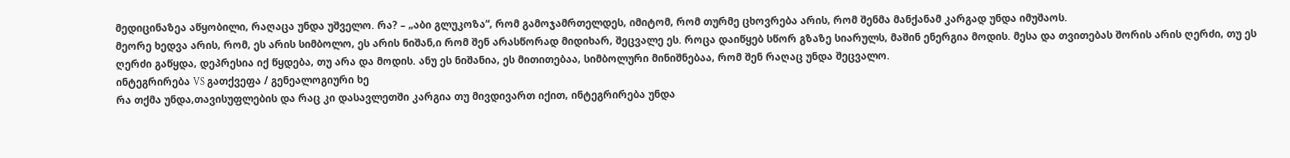მედიცინაზეა აწყობილი, რაღაცა უნდა უშველო. რა? – „აბი გლუკოზა“, რომ გამოჯამრთელდეს, იმიტომ, რომ თურმე ცხოვრება არის, რომ შენმა მანქანამ კარგად უნდა იმუშაოს.
მეორე ხედვა არის, რომ, ეს არის სიმბოლო, ეს არის ნიშან,ი რომ შენ არასწორად მიდიხარ, შეცვალე ეს. როცა დაიწყებ სწორ გზაზე სიარულს, მაშინ ენერგია მოდის. მესა და თვითებას შორის არის ღერძი, თუ ეს ღერძი გაწყდა, დეპრესია იქ წყდება, თუ არა და მოდის. ანუ ეს ნიშანია, ეს მითითებაა, სიმბოლური მინიშნებაა, რომ შენ რაღაც უნდა შეცვალო.
ინტეგრირება VS გათქვეფა / გენეალოგიური ხე
რა თქმა უნდა,თავისუფლების და რაც კი დასავლეთში კარგია თუ მივდივართ იქით, ინტეგრირება უნდა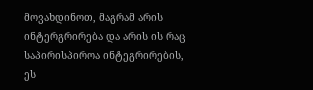მოვახდინოთ, მაგრამ არის ინტერგრირება და არის ის რაც საპირისპიროა ინტეგრირების, ეს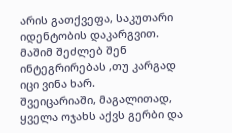არის გათქვეფა, საკუთარი იდენტობის დაკარგვით. მაშიმ შეძლებ შენ ინტეგრირებას ,თუ კარგად იცი ვინა ხარ.
შვეიცარიაში, მაგალითად, ყველა ოჯახს აქვს გერბი და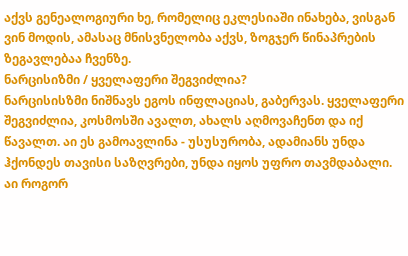აქვს გენეალოგიური ხე, რომელიც ეკლესიაში ინახება, ვისგან ვინ მოდის, ამასაც მნისვნელობა აქვს, ზოგჯერ წინაპრების ზეგავლებაა ჩვენზე.
ნარცისიზმი / ყველაფერი შეგვიძლია?
ნარცისისზმი ნიშნავს ეგოს ინფლაციას, გაბერვას. ყველაფერი შეგვიძლია, კოსმოსში ავალთ, ახალს აღმოვაჩენთ და იქ წავალთ. აი ეს გამოავლინა - უსუსურობა, ადამიანს უნდა ჰქონდეს თავისი საზღვრები, უნდა იყოს უფრო თავმდაბალი.
აი როგორ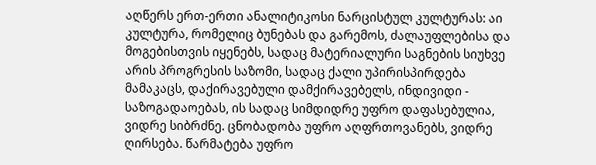აღწერს ერთ-ერთი ანალიტიკოსი ნარცისტულ კულტურას: აი კულტურა, რომელიც ბუნებას და გარემოს, ძალაუფლებისა და მოგებისთვის იყენებს, სადაც მატერიალური საგნების სიუხვე არის პროგრესის საზომი, სადაც ქალი უპირისპირდება მამაკაცს, დაქირავებული დამქირავებელს, ინდივიდი - საზოგადაოებას, ის სადაც სიმდიდრე უფრო დაფასებულია, ვიდრე სიბრძნე. ცნობადობა უფრო აღფრთოვანებს, ვიდრე ღირსება. წარმატება უფრო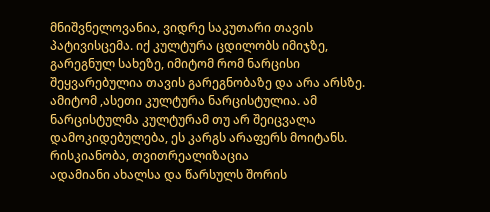მნიშვნელოვანია, ვიდრე საკუთარი თავის პატივისცემა. იქ კულტურა ცდილობს იმიჯზე, გარეგნულ სახეზე, იმიტომ რომ ნარცისი შეყვარებულია თავის გარეგნობაზე და არა არსზე. ამიტომ ,ასეთი კულტურა ნარცისტულია. ამ ნარცისტულმა კულტურამ თუ არ შეიცვალა დამოკიდებულება, ეს კარგს არაფერს მოიტანს.
რისკიანობა, თვითრეალიზაცია
ადამიანი ახალსა და წარსულს შორის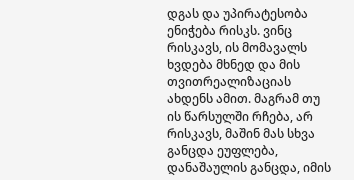დგას და უპირატესობა ენიჭება რისკს. ვინც რისკავს, ის მომავალს ხვდება მხნედ და მის თვითრეალიზაციას ახდენს ამით. მაგრამ თუ ის წარსულში რჩება, არ რისკავს, მაშინ მას სხვა განცდა ეუფლება, დანაშაულის განცდა, იმის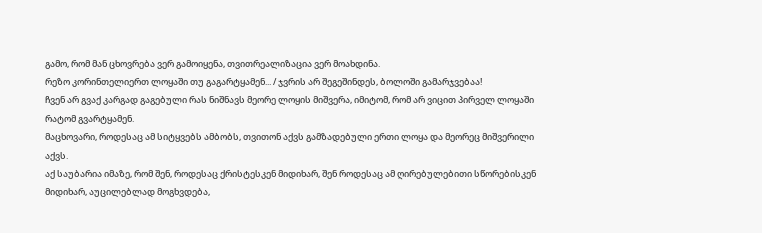გამო, რომ მან ცხოვრება ვერ გამოიყენა, თვითრეალიზაცია ვერ მოახდინა.
რეზო კორინთელიერთ ლოყაში თუ გაგარტყამენ... / ჯვრის არ შეგეშინდეს, ბოლოში გამარჯვებაა!
ჩვენ არ გვაქ კარგად გაგებული რას ნიშნავს მეორე ლოყის მიშვერა, იმიტომ, რომ არ ვიცით პირველ ლოყაში რატომ გვარტყამენ.
მაცხოვარი, როდესაც ამ სიტყვებს ამბობს, თვითონ აქვს გამზადებული ერთი ლოყა და მეორეც მიშვერილი აქვს.
აქ საუბარია იმაზე, რომ შენ, როდესაც ქრისტესკენ მიდიხარ, შენ როდესაც ამ ღირებულებითი სწორებისკენ მიდიხარ, აუცილებლად მოგხვდება,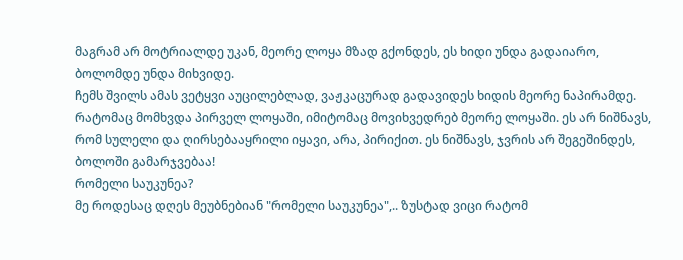მაგრამ არ მოტრიალდე უკან, მეორე ლოყა მზად გქონდეს, ეს ხიდი უნდა გადაიარო, ბოლომდე უნდა მიხვიდე.
ჩემს შვილს ამას ვეტყვი აუცილებლად, ვაჟკაცურად გადავიდეს ხიდის მეორე ნაპირამდე.
რატომაც მომხვდა პირველ ლოყაში, იმიტომაც მოვიხვედრებ მეორე ლოყაში. ეს არ ნიშნავს, რომ სულელი და ღირსებააყრილი იყავი, არა, პირიქით. ეს ნიშნავს, ჯვრის არ შეგეშინდეს, ბოლოში გამარჯვებაა!
რომელი საუკუნეა?
მე როდესაც დღეს მეუბნებიან "რომელი საუკუნეა",.. ზუსტად ვიცი რატომ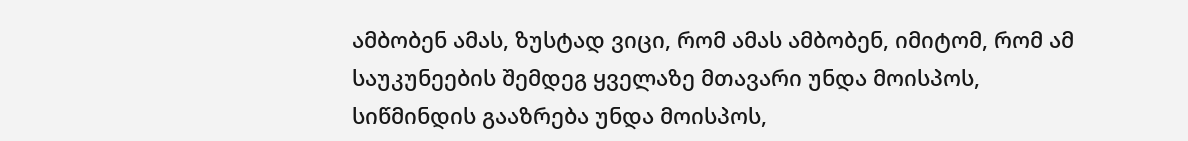ამბობენ ამას, ზუსტად ვიცი, რომ ამას ამბობენ, იმიტომ, რომ ამ საუკუნეების შემდეგ ყველაზე მთავარი უნდა მოისპოს, სიწმინდის გააზრება უნდა მოისპოს,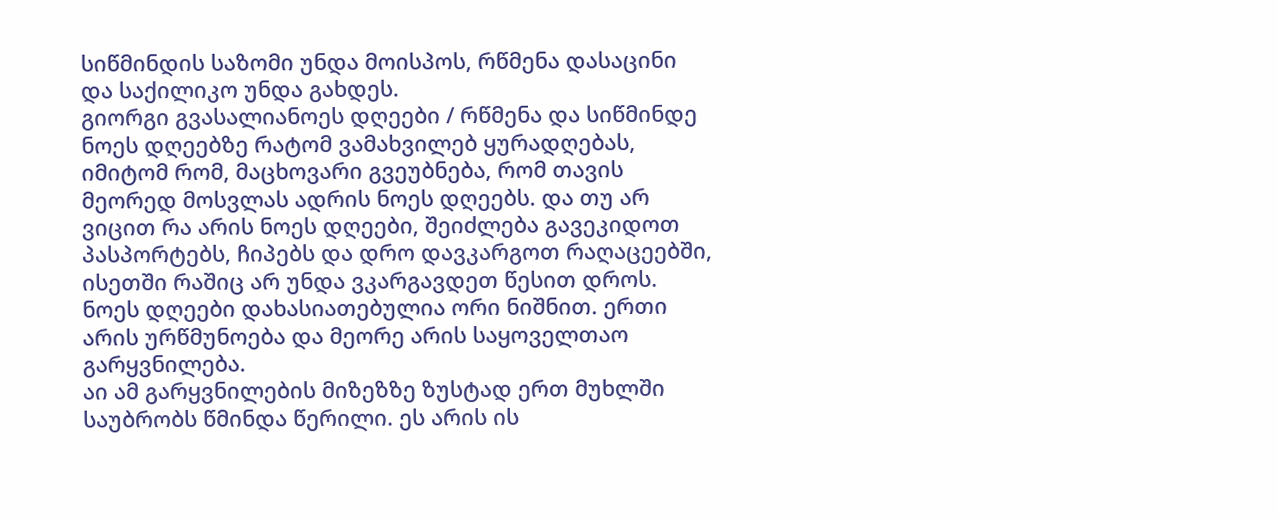სიწმინდის საზომი უნდა მოისპოს, რწმენა დასაცინი და საქილიკო უნდა გახდეს.
გიორგი გვასალიანოეს დღეები / რწმენა და სიწმინდე
ნოეს დღეებზე რატომ ვამახვილებ ყურადღებას, იმიტომ რომ, მაცხოვარი გვეუბნება, რომ თავის მეორედ მოსვლას ადრის ნოეს დღეებს. და თუ არ ვიცით რა არის ნოეს დღეები, შეიძლება გავეკიდოთ პასპორტებს, ჩიპებს და დრო დავკარგოთ რაღაცეებში, ისეთში რაშიც არ უნდა ვკარგავდეთ წესით დროს.
ნოეს დღეები დახასიათებულია ორი ნიშნით. ერთი არის ურწმუნოება და მეორე არის საყოველთაო გარყვნილება.
აი ამ გარყვნილების მიზეზზე ზუსტად ერთ მუხლში საუბრობს წმინდა წერილი. ეს არის ის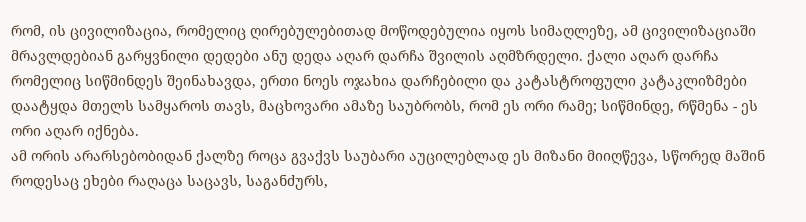რომ, ის ცივილიზაცია, რომელიც ღირებულებითად მოწოდებულია იყოს სიმაღლეზე, ამ ცივილიზაციაში მრავლდებიან გარყვნილი დედები ანუ დედა აღარ დარჩა შვილის აღმზრდელი. ქალი აღარ დარჩა რომელიც სიწმინდეს შეინახავდა, ერთი ნოეს ოჯახია დარჩებილი და კატასტროფული კატაკლიზმები დაატყდა მთელს სამყაროს თავს, მაცხოვარი ამაზე საუბრობს, რომ ეს ორი რამე; სიწმინდე, რწმენა - ეს ორი აღარ იქნება.
ამ ორის არარსებობიდან ქალზე როცა გვაქვს საუბარი აუცილებლად ეს მიზანი მიიღწევა, სწორედ მაშინ როდესაც ეხები რაღაცა საცავს, საგანძურს,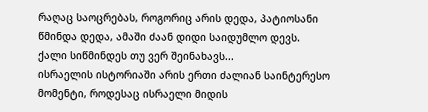რაღაც საოცრებას, როგორიც არის დედა, პატიოსანი წმინდა დედა, ამაში ძაან დიდი საიდუმლო დევს.
ქალი სიწმინდეს თუ ვერ შეინახავს...
ისრაელის ისტორიაში არის ერთი ძალიან საინტერესო მომენტი, როდესაც ისრაელი მიდის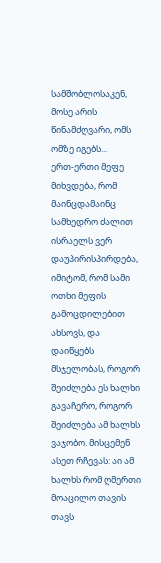სამშობლოსაკენ, მოსე არის წინამძღვარი, ომს ომზე იგებს...
ერთ-ერთი მეფე მიხვდება, რომ მაინცდამაინც სამხედრო ძალით ისრაელს ვერ დაუპირისპირდება, იმიტომ, რომ სამი ოთხი მეფის გამოცდილებით ახსოვს, და დაიწყებს მსჯელობას, როგორ შეიძლება ეს ხალხი გავაჩერო, როგორ შეიძლება ამ ხალხს ვაჯობო. მისცემენ ასეთ რჩევას: აი ამ ხალხს რომ ღმერთი მოაცილო თავის თავს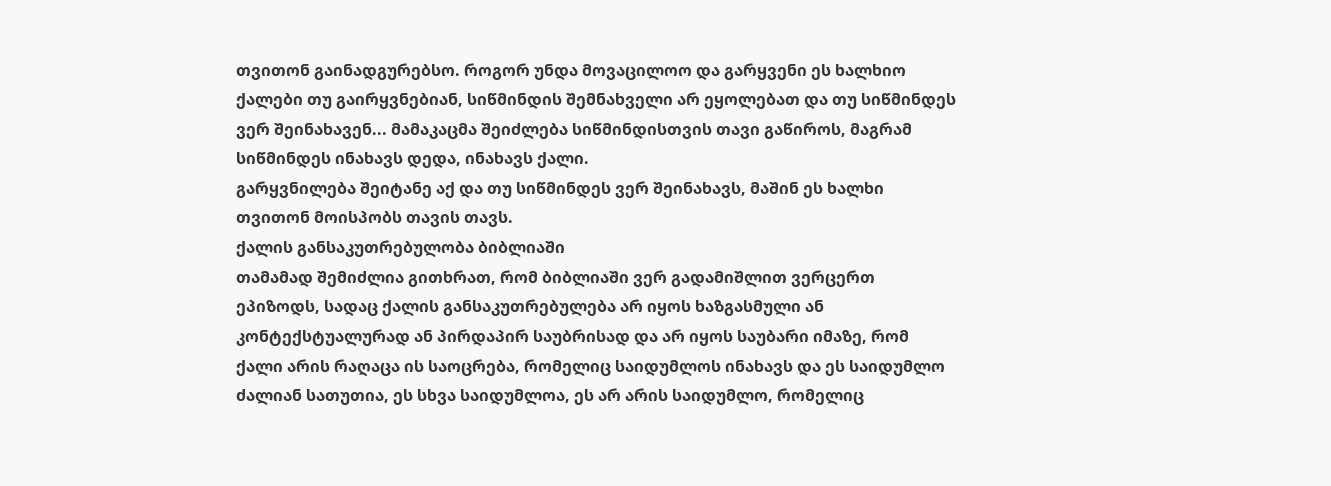თვითონ გაინადგურებსო. როგორ უნდა მოვაცილოო და გარყვენი ეს ხალხიო
ქალები თუ გაირყვნებიან, სიწმინდის შემნახველი არ ეყოლებათ და თუ სიწმინდეს ვერ შეინახავენ... მამაკაცმა შეიძლება სიწმინდისთვის თავი გაწიროს, მაგრამ სიწმინდეს ინახავს დედა, ინახავს ქალი.
გარყვნილება შეიტანე აქ და თუ სიწმინდეს ვერ შეინახავს, მაშინ ეს ხალხი თვითონ მოისპობს თავის თავს.
ქალის განსაკუთრებულობა ბიბლიაში
თამამად შემიძლია გითხრათ, რომ ბიბლიაში ვერ გადამიშლით ვერცერთ ეპიზოდს, სადაც ქალის განსაკუთრებულება არ იყოს ხაზგასმული ან კონტექსტუალურად ან პირდაპირ საუბრისად და არ იყოს საუბარი იმაზე, რომ ქალი არის რაღაცა ის საოცრება, რომელიც საიდუმლოს ინახავს და ეს საიდუმლო ძალიან სათუთია, ეს სხვა საიდუმლოა, ეს არ არის საიდუმლო, რომელიც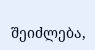შეიძლება,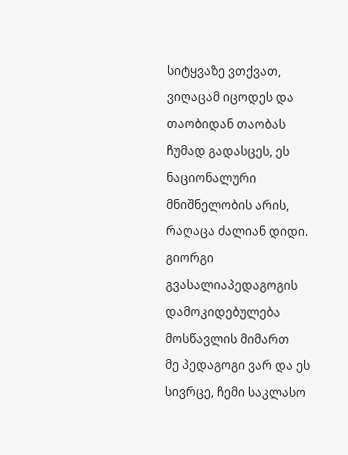სიტყვაზე ვთქვათ, ვიღაცამ იცოდეს და თაობიდან თაობას ჩუმად გადასცეს, ეს ნაციონალური მნიშნელობის არის, რაღაცა ძალიან დიდი.
გიორგი გვასალიაპედაგოგის დამოკიდებულება მოსწავლის მიმართ
მე პედაგოგი ვარ და ეს სივრცე, ჩემი საკლასო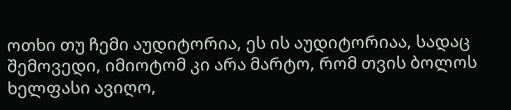ოთხი თუ ჩემი აუდიტორია, ეს ის აუდიტორიაა, სადაც შემოვედი, იმიოტომ კი არა მარტო, რომ თვის ბოლოს ხელფასი ავიღო,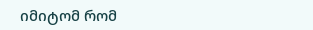იმიტომ რომ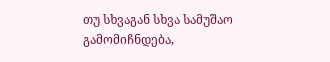თუ სხვაგან სხვა სამუშაო გამომიჩნდება,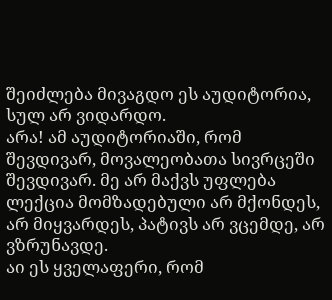შეიძლება მივაგდო ეს აუდიტორია, სულ არ ვიდარდო.
არა! ამ აუდიტორიაში, რომ შევდივარ, მოვალეობათა სივრცეში შევდივარ. მე არ მაქვს უფლება ლექცია მომზადებული არ მქონდეს, არ მიყვარდეს, პატივს არ ვცემდე, არ ვზრუნავდე.
აი ეს ყველაფერი, რომ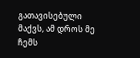გათავისებული მაქვს, ამ დროს მე ჩემს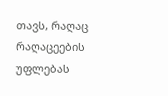თავს, რაღაც რაღაცეების უფლებას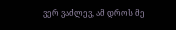ვერ ვაძლევ, ამ დროს მე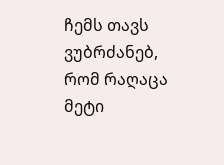ჩემს თავს ვუბრძანებ, რომ რაღაცა მეტი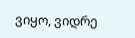ვიყო, ვიდრე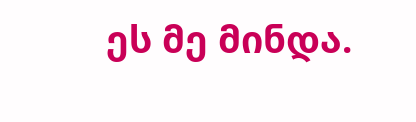ეს მე მინდა.